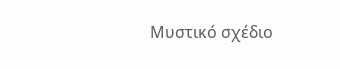Μυστικό σχέδιο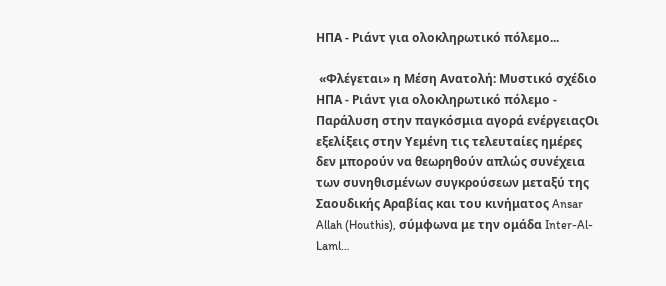ΗΠΑ - Ριάντ για ολοκληρωτικό πόλεμο...

 «Φλέγεται» η Μέση Ανατολή: Μυστικό σχέδιο ΗΠΑ - Ριάντ για ολοκληρωτικό πόλεμο - Παράλυση στην παγκόσμια αγορά ενέργειαςΟι εξελίξεις στην Υεμένη τις τελευταίες ημέρες δεν μπορούν να θεωρηθούν απλώς συνέχεια των συνηθισμένων συγκρούσεων μεταξύ της Σαουδικής Αραβίας και του κινήματος Ansar Allah (Houthis), σύμφωνα με την ομάδα Inter-Al-Laml…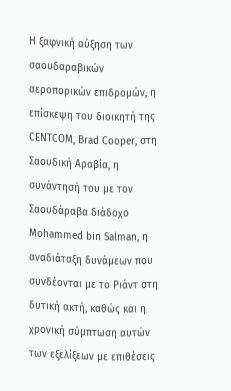Η ξαφνική αύξηση των σαουδαραβικών αεροπορικών επιδρομών, η επίσκεψη του διοικητή της CENTCOM, Brad Cooper, στη Σαουδική Αραβία, η συνάντησή του με τον Σαουδάραβα διάδοχο Mohammed bin Salman, η αναδιάταξη δυνάμεων που συνδέονται με το Ριάντ στη δυτική ακτή, καθώς και η χρονική σύμπτωση αυτών των εξελίξεων με επιθέσεις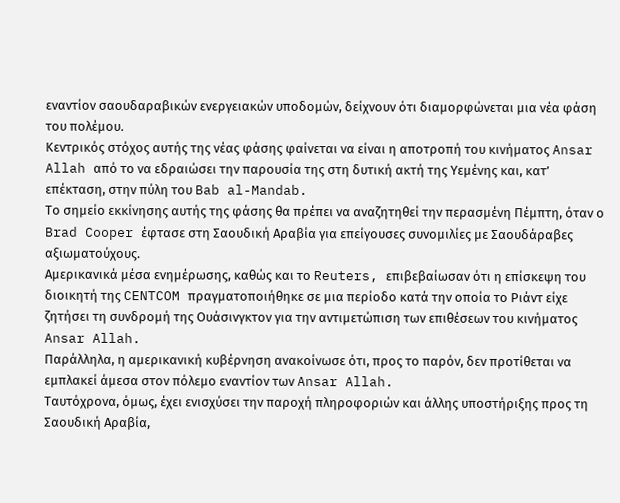εναντίον σαουδαραβικών ενεργειακών υποδομών, δείχνουν ότι διαμορφώνεται μια νέα φάση του πολέμου.
Κεντρικός στόχος αυτής της νέας φάσης φαίνεται να είναι η αποτροπή του κινήματος Ansar Allah από το να εδραιώσει την παρουσία της στη δυτική ακτή της Υεμένης και, κατ’ επέκταση, στην πύλη του Bab al-Mandab.
Το σημείο εκκίνησης αυτής της φάσης θα πρέπει να αναζητηθεί την περασμένη Πέμπτη, όταν ο Brad Cooper έφτασε στη Σαουδική Αραβία για επείγουσες συνομιλίες με Σαουδάραβες αξιωματούχους.
Αμερικανικά μέσα ενημέρωσης, καθώς και το Reuters, επιβεβαίωσαν ότι η επίσκεψη του διοικητή της CENTCOM πραγματοποιήθηκε σε μια περίοδο κατά την οποία το Ριάντ είχε ζητήσει τη συνδρομή της Ουάσινγκτον για την αντιμετώπιση των επιθέσεων του κινήματος Ansar Allah.
Παράλληλα, η αμερικανική κυβέρνηση ανακοίνωσε ότι, προς το παρόν, δεν προτίθεται να εμπλακεί άμεσα στον πόλεμο εναντίον των Ansar Allah.
Ταυτόχρονα, όμως, έχει ενισχύσει την παροχή πληροφοριών και άλλης υποστήριξης προς τη Σαουδική Αραβία,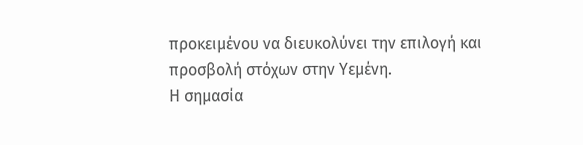προκειμένου να διευκολύνει την επιλογή και προσβολή στόχων στην Υεμένη.
Η σημασία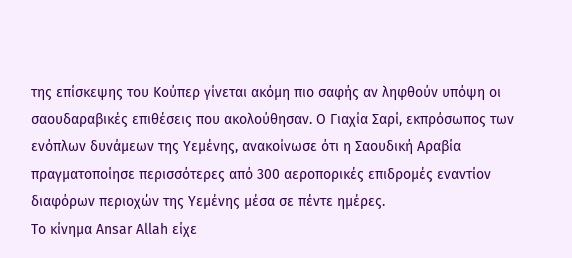της επίσκεψης του Κούπερ γίνεται ακόμη πιο σαφής αν ληφθούν υπόψη οι σαουδαραβικές επιθέσεις που ακολούθησαν. Ο Γιαχία Σαρί, εκπρόσωπος των ενόπλων δυνάμεων της Υεμένης, ανακοίνωσε ότι η Σαουδική Αραβία πραγματοποίησε περισσότερες από 300 αεροπορικές επιδρομές εναντίον διαφόρων περιοχών της Υεμένης μέσα σε πέντε ημέρες.
Το κίνημα Ansar Allah είχε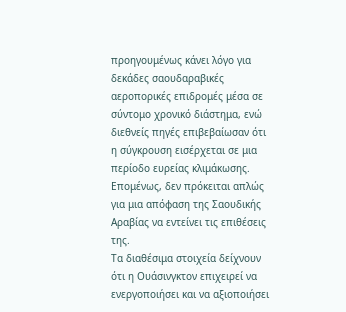προηγουμένως κάνει λόγο για δεκάδες σαουδαραβικές αεροπορικές επιδρομές μέσα σε σύντομο χρονικό διάστημα, ενώ διεθνείς πηγές επιβεβαίωσαν ότι η σύγκρουση εισέρχεται σε μια περίοδο ευρείας κλιμάκωσης.
Επομένως, δεν πρόκειται απλώς για μια απόφαση της Σαουδικής Αραβίας να εντείνει τις επιθέσεις της.
Τα διαθέσιμα στοιχεία δείχνουν ότι η Ουάσινγκτον επιχειρεί να ενεργοποιήσει και να αξιοποιήσει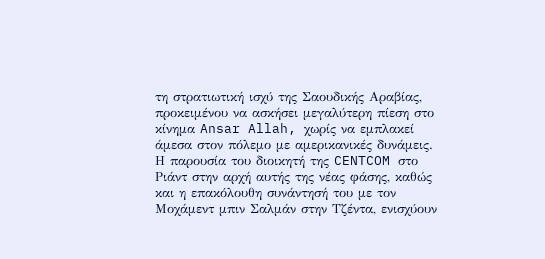τη στρατιωτική ισχύ της Σαουδικής Αραβίας, προκειμένου να ασκήσει μεγαλύτερη πίεση στο κίνημα Ansar Allah, χωρίς να εμπλακεί άμεσα στον πόλεμο με αμερικανικές δυνάμεις.
Η παρουσία του διοικητή της CENTCOM στο Ριάντ στην αρχή αυτής της νέας φάσης, καθώς και η επακόλουθη συνάντησή του με τον Μοχάμεντ μπιν Σαλμάν στην Τζέντα, ενισχύουν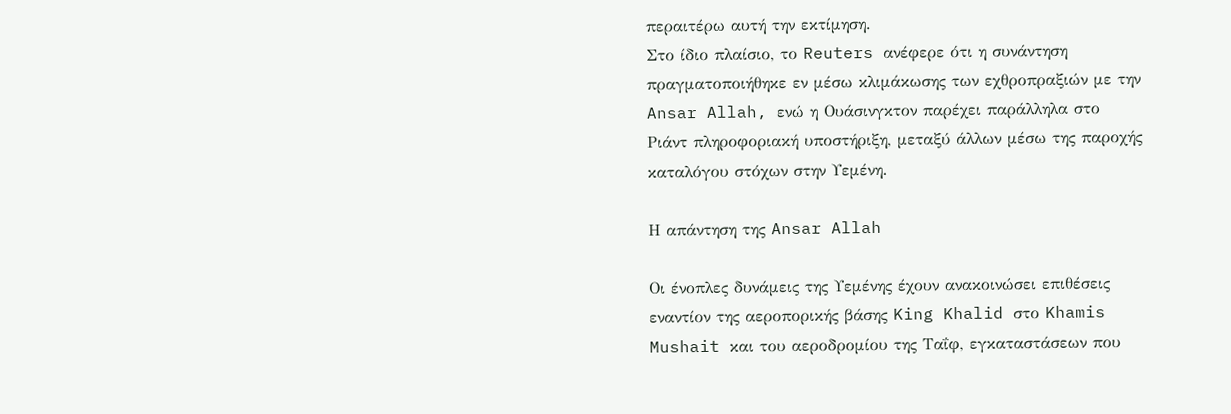περαιτέρω αυτή την εκτίμηση.
Στο ίδιο πλαίσιο, το Reuters ανέφερε ότι η συνάντηση πραγματοποιήθηκε εν μέσω κλιμάκωσης των εχθροπραξιών με την Ansar Allah, ενώ η Ουάσινγκτον παρέχει παράλληλα στο Ριάντ πληροφοριακή υποστήριξη, μεταξύ άλλων μέσω της παροχής καταλόγου στόχων στην Υεμένη.

Η απάντηση της Ansar Allah

Οι ένοπλες δυνάμεις της Υεμένης έχουν ανακοινώσει επιθέσεις εναντίον της αεροπορικής βάσης King Khalid στο Khamis Mushait και του αεροδρομίου της Ταΐφ, εγκαταστάσεων που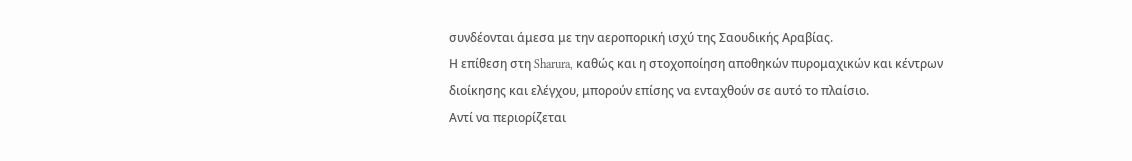συνδέονται άμεσα με την αεροπορική ισχύ της Σαουδικής Αραβίας.
Η επίθεση στη Sharura, καθώς και η στοχοποίηση αποθηκών πυρομαχικών και κέντρων διοίκησης και ελέγχου, μπορούν επίσης να ενταχθούν σε αυτό το πλαίσιο.
Αντί να περιορίζεται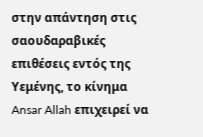στην απάντηση στις σαουδαραβικές επιθέσεις εντός της Υεμένης, το κίνημα Ansar Allah επιχειρεί να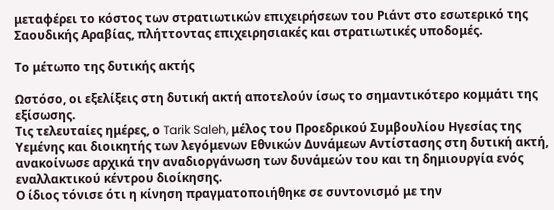μεταφέρει το κόστος των στρατιωτικών επιχειρήσεων του Ριάντ στο εσωτερικό της Σαουδικής Αραβίας, πλήττοντας επιχειρησιακές και στρατιωτικές υποδομές.

Το μέτωπο της δυτικής ακτής

Ωστόσο, οι εξελίξεις στη δυτική ακτή αποτελούν ίσως το σημαντικότερο κομμάτι της εξίσωσης.
Τις τελευταίες ημέρες, ο Tarik Saleh, μέλος του Προεδρικού Συμβουλίου Ηγεσίας της Υεμένης και διοικητής των λεγόμενων Εθνικών Δυνάμεων Αντίστασης στη δυτική ακτή, ανακοίνωσε αρχικά την αναδιοργάνωση των δυνάμεών του και τη δημιουργία ενός εναλλακτικού κέντρου διοίκησης.
Ο ίδιος τόνισε ότι η κίνηση πραγματοποιήθηκε σε συντονισμό με την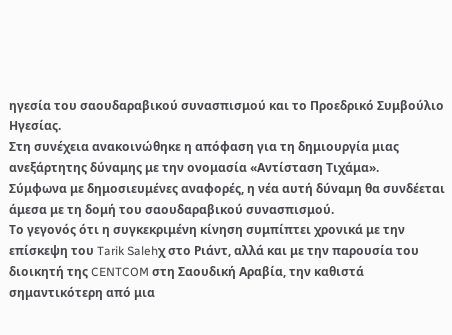ηγεσία του σαουδαραβικού συνασπισμού και το Προεδρικό Συμβούλιο Ηγεσίας.
Στη συνέχεια ανακοινώθηκε η απόφαση για τη δημιουργία μιας ανεξάρτητης δύναμης με την ονομασία «Αντίσταση Τιχάμα».
Σύμφωνα με δημοσιευμένες αναφορές, η νέα αυτή δύναμη θα συνδέεται άμεσα με τη δομή του σαουδαραβικού συνασπισμού.
Το γεγονός ότι η συγκεκριμένη κίνηση συμπίπτει χρονικά με την επίσκεψη του Tarik Salehχ στο Ριάντ, αλλά και με την παρουσία του διοικητή της CENTCOM στη Σαουδική Αραβία, την καθιστά σημαντικότερη από μια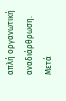απλή οργανωτική αναδιάρθρωση.
Μετά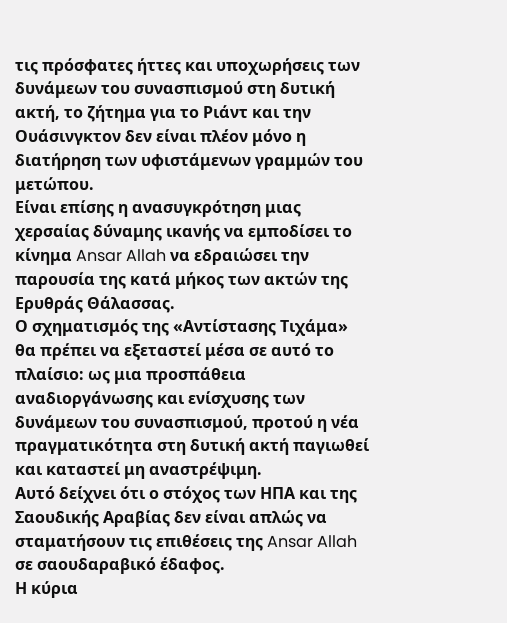τις πρόσφατες ήττες και υποχωρήσεις των δυνάμεων του συνασπισμού στη δυτική ακτή, το ζήτημα για το Ριάντ και την Ουάσινγκτον δεν είναι πλέον μόνο η διατήρηση των υφιστάμενων γραμμών του μετώπου.
Είναι επίσης η ανασυγκρότηση μιας χερσαίας δύναμης ικανής να εμποδίσει το κίνημα Ansar Allah να εδραιώσει την παρουσία της κατά μήκος των ακτών της Ερυθράς Θάλασσας.
Ο σχηματισμός της «Αντίστασης Τιχάμα» θα πρέπει να εξεταστεί μέσα σε αυτό το πλαίσιο: ως μια προσπάθεια αναδιοργάνωσης και ενίσχυσης των δυνάμεων του συνασπισμού, προτού η νέα πραγματικότητα στη δυτική ακτή παγιωθεί και καταστεί μη αναστρέψιμη.
Αυτό δείχνει ότι ο στόχος των ΗΠΑ και της Σαουδικής Αραβίας δεν είναι απλώς να σταματήσουν τις επιθέσεις της Ansar Allah σε σαουδαραβικό έδαφος.
Η κύρια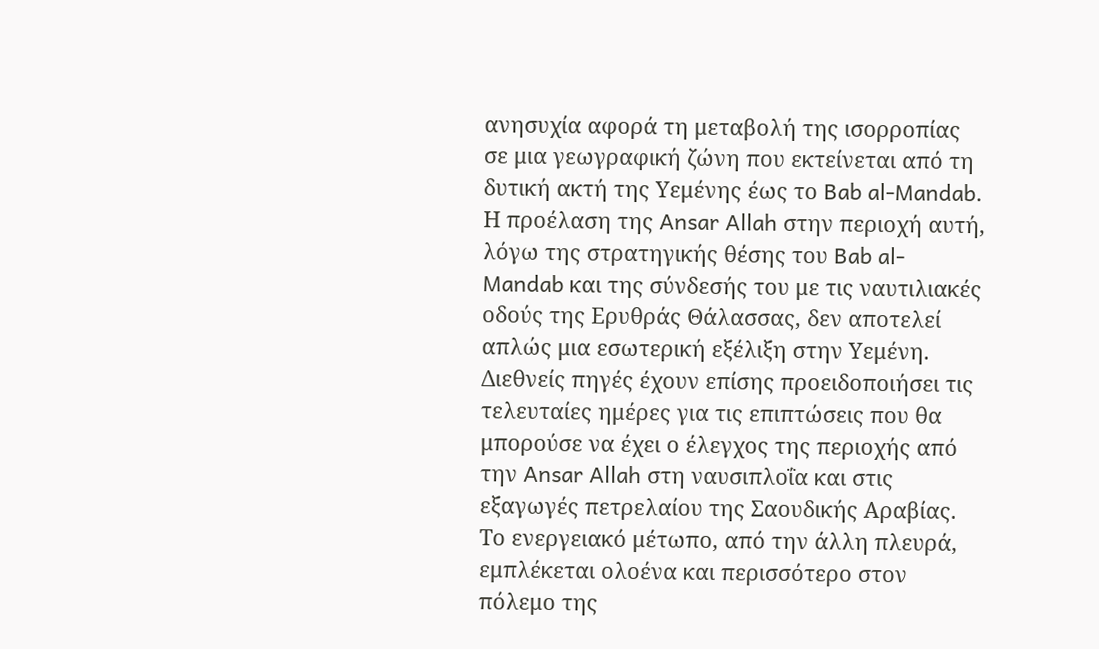ανησυχία αφορά τη μεταβολή της ισορροπίας σε μια γεωγραφική ζώνη που εκτείνεται από τη δυτική ακτή της Υεμένης έως το Bab al-Mandab.
Η προέλαση της Ansar Allah στην περιοχή αυτή, λόγω της στρατηγικής θέσης του Bab al-Mandab και της σύνδεσής του με τις ναυτιλιακές οδούς της Ερυθράς Θάλασσας, δεν αποτελεί απλώς μια εσωτερική εξέλιξη στην Υεμένη.
Διεθνείς πηγές έχουν επίσης προειδοποιήσει τις τελευταίες ημέρες για τις επιπτώσεις που θα μπορούσε να έχει ο έλεγχος της περιοχής από την Ansar Allah στη ναυσιπλοΐα και στις εξαγωγές πετρελαίου της Σαουδικής Αραβίας.
Το ενεργειακό μέτωπο, από την άλλη πλευρά, εμπλέκεται ολοένα και περισσότερο στον πόλεμο της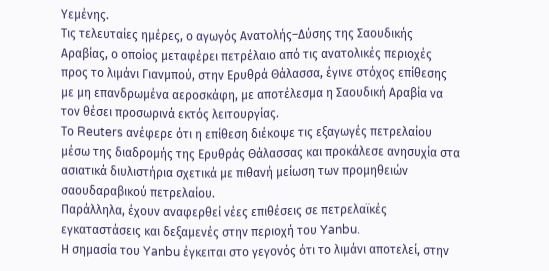Υεμένης.
Τις τελευταίες ημέρες, ο αγωγός Ανατολής–Δύσης της Σαουδικής Αραβίας, ο οποίος μεταφέρει πετρέλαιο από τις ανατολικές περιοχές προς το λιμάνι Γιανμπού, στην Ερυθρά Θάλασσα, έγινε στόχος επίθεσης με μη επανδρωμένα αεροσκάφη, με αποτέλεσμα η Σαουδική Αραβία να τον θέσει προσωρινά εκτός λειτουργίας.
Το Reuters ανέφερε ότι η επίθεση διέκοψε τις εξαγωγές πετρελαίου μέσω της διαδρομής της Ερυθράς Θάλασσας και προκάλεσε ανησυχία στα ασιατικά διυλιστήρια σχετικά με πιθανή μείωση των προμηθειών σαουδαραβικού πετρελαίου.
Παράλληλα, έχουν αναφερθεί νέες επιθέσεις σε πετρελαϊκές εγκαταστάσεις και δεξαμενές στην περιοχή του Yanbu.
Η σημασία του Yanbu έγκειται στο γεγονός ότι το λιμάνι αποτελεί, στην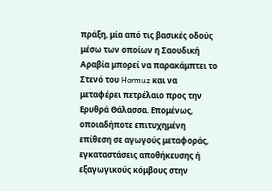πράξη, μία από τις βασικές οδούς μέσω των οποίων η Σαουδική Αραβία μπορεί να παρακάμπτει το Στενό του Hormuz και να μεταφέρει πετρέλαιο προς την Ερυθρά Θάλασσα. Επομένως, οποιαδήποτε επιτυχημένη επίθεση σε αγωγούς μεταφοράς, εγκαταστάσεις αποθήκευσης ή εξαγωγικούς κόμβους στην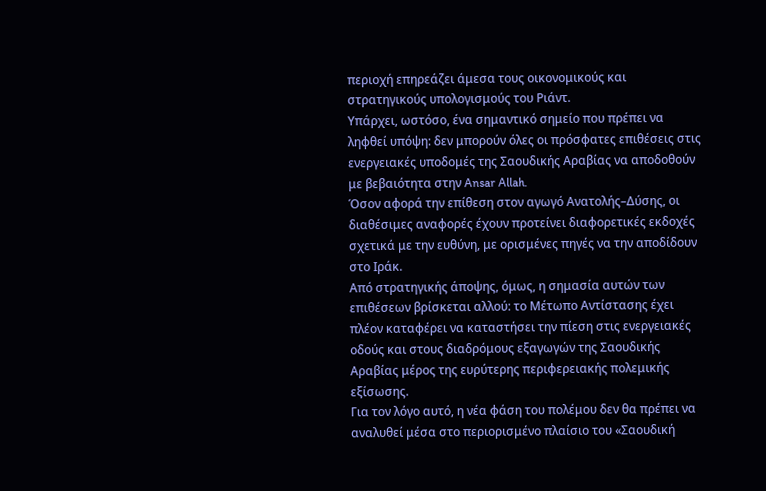περιοχή επηρεάζει άμεσα τους οικονομικούς και στρατηγικούς υπολογισμούς του Ριάντ.
Υπάρχει, ωστόσο, ένα σημαντικό σημείο που πρέπει να ληφθεί υπόψη: δεν μπορούν όλες οι πρόσφατες επιθέσεις στις ενεργειακές υποδομές της Σαουδικής Αραβίας να αποδοθούν με βεβαιότητα στην Ansar Allah.
Όσον αφορά την επίθεση στον αγωγό Ανατολής–Δύσης, οι διαθέσιμες αναφορές έχουν προτείνει διαφορετικές εκδοχές σχετικά με την ευθύνη, με ορισμένες πηγές να την αποδίδουν στο Ιράκ.
Από στρατηγικής άποψης, όμως, η σημασία αυτών των επιθέσεων βρίσκεται αλλού: το Μέτωπο Αντίστασης έχει πλέον καταφέρει να καταστήσει την πίεση στις ενεργειακές οδούς και στους διαδρόμους εξαγωγών της Σαουδικής Αραβίας μέρος της ευρύτερης περιφερειακής πολεμικής εξίσωσης.
Για τον λόγο αυτό, η νέα φάση του πολέμου δεν θα πρέπει να αναλυθεί μέσα στο περιορισμένο πλαίσιο του «Σαουδική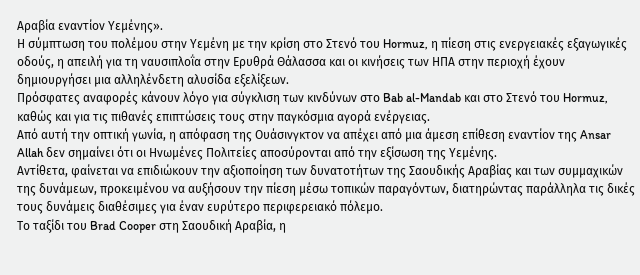Αραβία εναντίον Υεμένης».
Η σύμπτωση του πολέμου στην Υεμένη με την κρίση στο Στενό του Hormuz, η πίεση στις ενεργειακές εξαγωγικές οδούς, η απειλή για τη ναυσιπλοΐα στην Ερυθρά Θάλασσα και οι κινήσεις των ΗΠΑ στην περιοχή έχουν δημιουργήσει μια αλληλένδετη αλυσίδα εξελίξεων.
Πρόσφατες αναφορές κάνουν λόγο για σύγκλιση των κινδύνων στο Bab al-Mandab και στο Στενό του Hormuz, καθώς και για τις πιθανές επιπτώσεις τους στην παγκόσμια αγορά ενέργειας.
Από αυτή την οπτική γωνία, η απόφαση της Ουάσινγκτον να απέχει από μια άμεση επίθεση εναντίον της Ansar Allah δεν σημαίνει ότι οι Ηνωμένες Πολιτείες αποσύρονται από την εξίσωση της Υεμένης.
Αντίθετα, φαίνεται να επιδιώκουν την αξιοποίηση των δυνατοτήτων της Σαουδικής Αραβίας και των συμμαχικών της δυνάμεων, προκειμένου να αυξήσουν την πίεση μέσω τοπικών παραγόντων, διατηρώντας παράλληλα τις δικές τους δυνάμεις διαθέσιμες για έναν ευρύτερο περιφερειακό πόλεμο.
Το ταξίδι του Brad Cooper στη Σαουδική Αραβία, η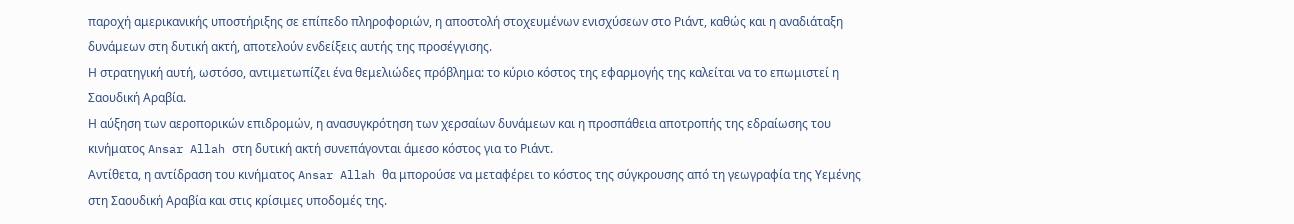παροχή αμερικανικής υποστήριξης σε επίπεδο πληροφοριών, η αποστολή στοχευμένων ενισχύσεων στο Ριάντ, καθώς και η αναδιάταξη δυνάμεων στη δυτική ακτή, αποτελούν ενδείξεις αυτής της προσέγγισης.
Η στρατηγική αυτή, ωστόσο, αντιμετωπίζει ένα θεμελιώδες πρόβλημα: το κύριο κόστος της εφαρμογής της καλείται να το επωμιστεί η Σαουδική Αραβία.
Η αύξηση των αεροπορικών επιδρομών, η ανασυγκρότηση των χερσαίων δυνάμεων και η προσπάθεια αποτροπής της εδραίωσης του κινήματος Ansar Allah στη δυτική ακτή συνεπάγονται άμεσο κόστος για το Ριάντ.
Αντίθετα, η αντίδραση του κινήματος Ansar Allah θα μπορούσε να μεταφέρει το κόστος της σύγκρουσης από τη γεωγραφία της Υεμένης στη Σαουδική Αραβία και στις κρίσιμες υποδομές της.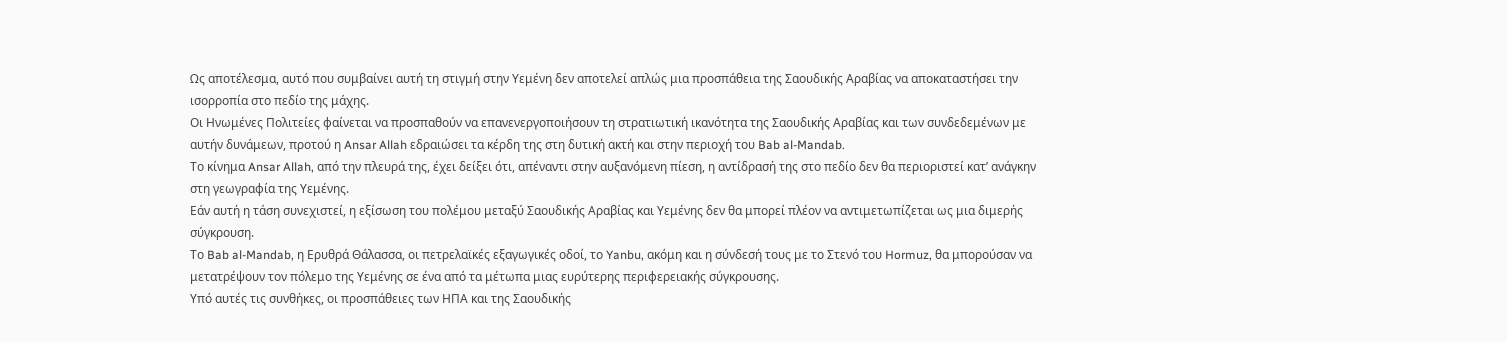Ως αποτέλεσμα, αυτό που συμβαίνει αυτή τη στιγμή στην Υεμένη δεν αποτελεί απλώς μια προσπάθεια της Σαουδικής Αραβίας να αποκαταστήσει την ισορροπία στο πεδίο της μάχης.
Οι Ηνωμένες Πολιτείες φαίνεται να προσπαθούν να επανενεργοποιήσουν τη στρατιωτική ικανότητα της Σαουδικής Αραβίας και των συνδεδεμένων με αυτήν δυνάμεων, προτού η Ansar Allah εδραιώσει τα κέρδη της στη δυτική ακτή και στην περιοχή του Bab al-Mandab.
Το κίνημα Ansar Allah, από την πλευρά της, έχει δείξει ότι, απέναντι στην αυξανόμενη πίεση, η αντίδρασή της στο πεδίο δεν θα περιοριστεί κατ’ ανάγκην στη γεωγραφία της Υεμένης.
Εάν αυτή η τάση συνεχιστεί, η εξίσωση του πολέμου μεταξύ Σαουδικής Αραβίας και Υεμένης δεν θα μπορεί πλέον να αντιμετωπίζεται ως μια διμερής σύγκρουση.
Το Bab al-Mandab, η Ερυθρά Θάλασσα, οι πετρελαϊκές εξαγωγικές οδοί, το Yanbu, ακόμη και η σύνδεσή τους με το Στενό του Hormuz, θα μπορούσαν να μετατρέψουν τον πόλεμο της Υεμένης σε ένα από τα μέτωπα μιας ευρύτερης περιφερειακής σύγκρουσης.
Υπό αυτές τις συνθήκες, οι προσπάθειες των ΗΠΑ και της Σαουδικής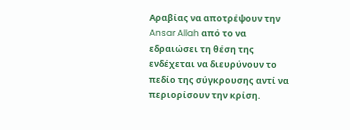Αραβίας να αποτρέψουν την Ansar Allah από το να εδραιώσει τη θέση της ενδέχεται να διευρύνουν το πεδίο της σύγκρουσης αντί να περιορίσουν την κρίση.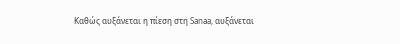Καθώς αυξάνεται η πίεση στη Sanaa, αυξάνεται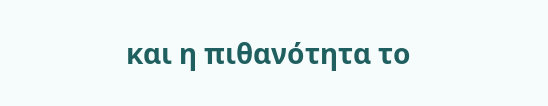και η πιθανότητα το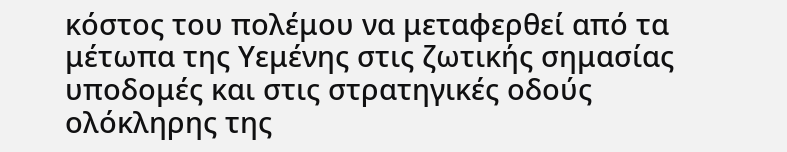κόστος του πολέμου να μεταφερθεί από τα μέτωπα της Υεμένης στις ζωτικής σημασίας υποδομές και στις στρατηγικές οδούς ολόκληρης της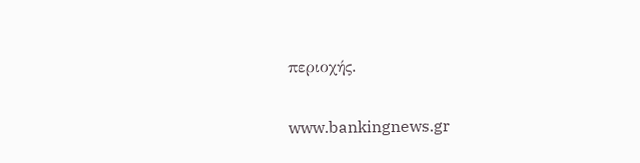περιοχής.

www.bankingnews.gr